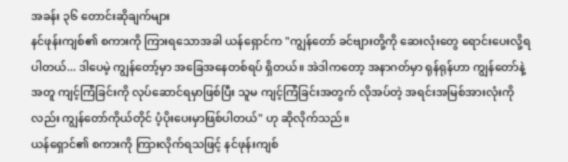အခန်း ၃၆ တောင်းဆိုချက်များ
နင်ဖုန်းကျစ်၏ စကားကို ကြားရသောအခါ ယန်ရှောင်က "ကျွန်တော် ခင်ဗျားတို့ကို ဆေးလုံးတွေ ရောင်းပေးလို့ရပါတယ်... ဒါပေမဲ့ ကျွန်တော့်မှာ အခြေအနေတစ်ရပ် ရှိတယ်။ အဲဒါကတော့ အနာဂတ်မှာ ရုန်ရုန်ဟာ ကျွန်တော်နဲ့အတူ ကျင့်ကြံခြင်းကို လုပ်ဆောင်ရမှာဖြစ်ပြီး သူမ ကျင့်ကြံခြင်းအတွက် လိုအပ်တဲ့ အရင်းအမြစ်အားလုံးကိုလည်း ကျွန်တော်ကိုယ်တိုင် ပံ့ပိုးပေးမှာဖြစ်ပါတယ်" ဟု ဆိုလိုက်သည်။
ယန်ရှောင်၏ စကားကို ကြားလိုက်ရသဖြင့် နင်ဖုန်းကျစ်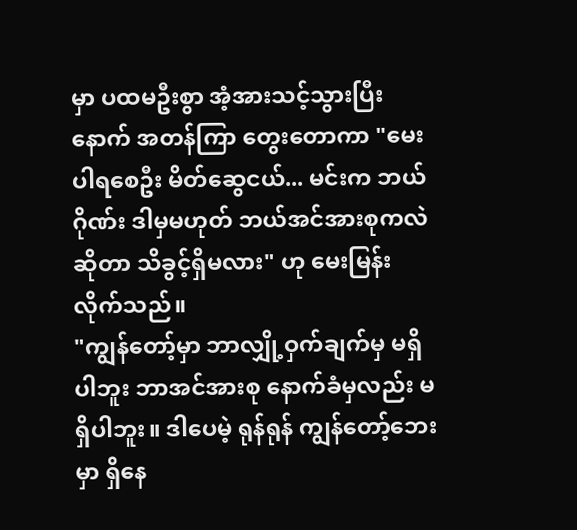မှာ ပထမဦးစွာ အံ့အားသင့်သွားပြီးနောက် အတန်ကြာ တွေးတောကာ "မေးပါရစေဦး မိတ်ဆွေငယ်... မင်းက ဘယ်ဂိုဏ်း ဒါမှမဟုတ် ဘယ်အင်အားစုကလဲဆိုတာ သိခွင့်ရှိမလား" ဟု မေးမြန်းလိုက်သည်။
"ကျွန်တော့်မှာ ဘာလျှို့ဝှက်ချက်မှ မရှိပါဘူး ဘာအင်အားစု နောက်ခံမှလည်း မရှိပါဘူး။ ဒါပေမဲ့ ရုန်ရုန် ကျွန်တော့်ဘေးမှာ ရှိနေ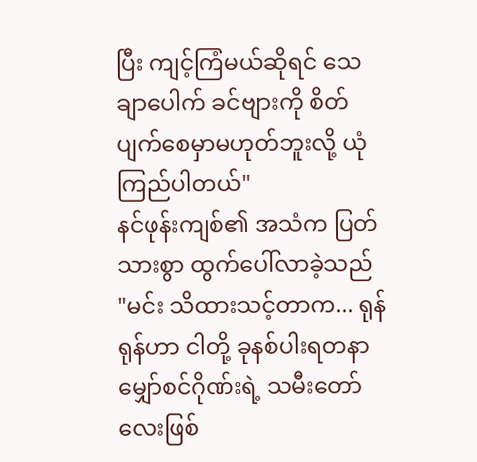ပြီး ကျင့်ကြံမယ်ဆိုရင် သေချာပေါက် ခင်ဗျားကို စိတ်ပျက်စေမှာမဟုတ်ဘူးလို့ ယုံကြည်ပါတယ်"
နင်ဖုန်းကျစ်၏ အသံက ပြတ်သားစွာ ထွက်ပေါ်လာခဲ့သည် "မင်း သိထားသင့်တာက... ရုန်ရုန်ဟာ ငါတို့ ခုနစ်ပါးရတနာမျှော်စင်ဂိုဏ်းရဲ့ သမီးတော်လေးဖြစ်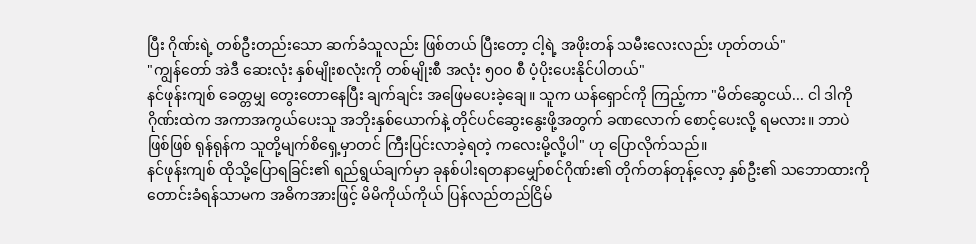ပြီး ဂိုဏ်းရဲ့ တစ်ဦးတည်းသော ဆက်ခံသူလည်း ဖြစ်တယ် ပြီးတော့ ငါ့ရဲ့ အဖိုးတန် သမီးလေးလည်း ဟုတ်တယ်"
"ကျွန်တော် အဲဒီ ဆေးလုံး နှစ်မျိုးစလုံးကို တစ်မျိုးစီ အလုံး ၅၀၀ စီ ပံ့ပိုးပေးနိုင်ပါတယ်"
နင်ဖုန်းကျစ် ခေတ္တမျှ တွေးတောနေပြီး ချက်ချင်း အဖြေမပေးခဲ့ချေ။ သူက ယန်ရှောင်ကို ကြည့်ကာ "မိတ်ဆွေငယ်... ငါ ဒါကို ဂိုဏ်းထဲက အကာအကွယ်ပေးသူ အဘိုးနှစ်ယောက်နဲ့ တိုင်ပင်ဆွေးနွေးဖို့အတွက် ခဏလောက် စောင့်ပေးလို့ ရမလား။ ဘာပဲဖြစ်ဖြစ် ရုန်ရုန်က သူတို့မျက်စိရှေ့မှာတင် ကြီးပြင်းလာခဲ့ရတဲ့ ကလေးမို့လို့ပါ" ဟု ပြောလိုက်သည်။
နင်ဖုန်းကျစ် ထိုသို့ပြောရခြင်း၏ ရည်ရွယ်ချက်မှာ ခုနစ်ပါးရတနာမျှော်စင်ဂိုဏ်း၏ တိုက်တန်တုန့်လော့ နှစ်ဦး၏ သဘောထားကို တောင်းခံရန်သာမက အဓိကအားဖြင့် မိမိကိုယ်ကိုယ် ပြန်လည်တည်ငြိမ်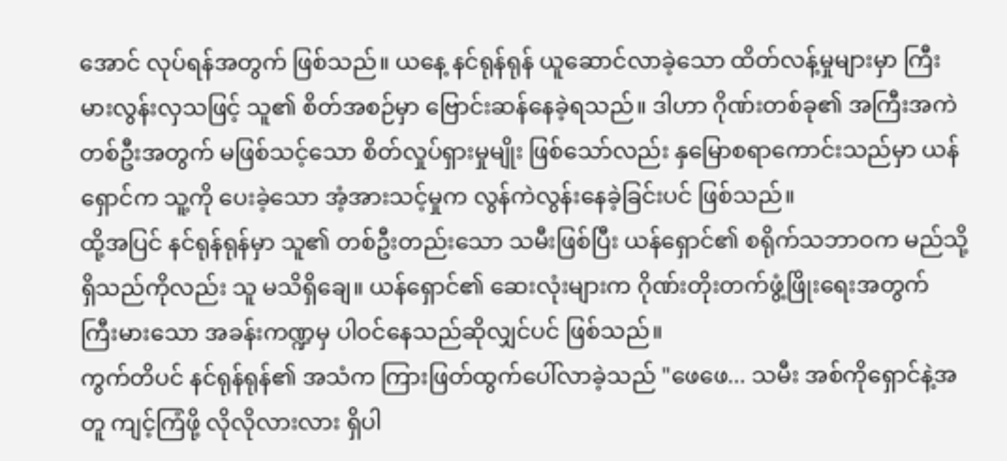အောင် လုပ်ရန်အတွက် ဖြစ်သည်။ ယနေ့ နင်ရုန်ရုန် ယူဆောင်လာခဲ့သော ထိတ်လန့်မှုများမှာ ကြီးမားလွန်းလှသဖြင့် သူ၏ စိတ်အစဉ်မှာ ဗြောင်းဆန်နေခဲ့ရသည်။ ဒါဟာ ဂိုဏ်းတစ်ခု၏ အကြီးအကဲတစ်ဦးအတွက် မဖြစ်သင့်သော စိတ်လှုပ်ရှားမှုမျိုး ဖြစ်သော်လည်း နှမြောစရာကောင်းသည်မှာ ယန်ရှောင်က သူ့ကို ပေးခဲ့သော အံ့အားသင့်မှုက လွန်ကဲလွန်းနေခဲ့ခြင်းပင် ဖြစ်သည်။
ထို့အပြင် နင်ရုန်ရုန်မှာ သူ၏ တစ်ဦးတည်းသော သမီးဖြစ်ပြီး ယန်ရှောင်၏ စရိုက်သဘာဝက မည်သို့ရှိသည်ကိုလည်း သူ မသိရှိချေ။ ယန်ရှောင်၏ ဆေးလုံးများက ဂိုဏ်းတိုးတက်ဖွံ့ဖြိုးရေးအတွက် ကြီးမားသော အခန်းကဏ္ဍမှ ပါဝင်နေသည်ဆိုလျှင်ပင် ဖြစ်သည်။
ကွက်တိပင် နင်ရုန်ရုန်၏ အသံက ကြားဖြတ်ထွက်ပေါ်လာခဲ့သည် "ဖေဖေ... သမီး အစ်ကိုရှောင်နဲ့အတူ ကျင့်ကြံဖို့ လိုလိုလားလား ရှိပါ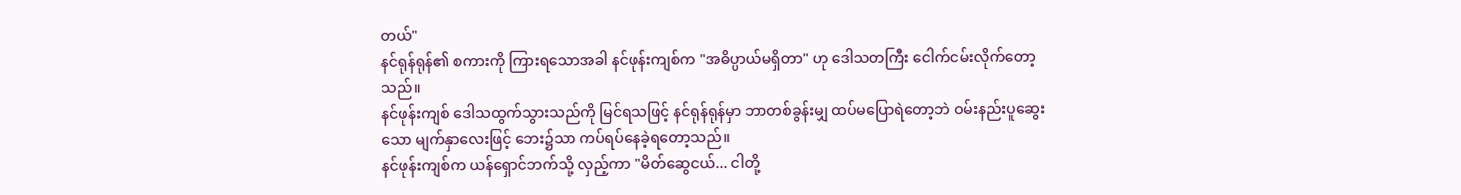တယ်"
နင်ရုန်ရုန်၏ စကားကို ကြားရသောအခါ နင်ဖုန်းကျစ်က "အဓိပ္ပာယ်မရှိတာ" ဟု ဒေါသတကြီး ငေါက်ငမ်းလိုက်တော့သည်။
နင်ဖုန်းကျစ် ဒေါသထွက်သွားသည်ကို မြင်ရသဖြင့် နင်ရုန်ရုန်မှာ ဘာတစ်ခွန်းမျှ ထပ်မပြောရဲတော့ဘဲ ဝမ်းနည်းပူဆွေးသော မျက်နှာလေးဖြင့် ဘေး၌သာ ကပ်ရပ်နေခဲ့ရတော့သည်။
နင်ဖုန်းကျစ်က ယန်ရှောင်ဘက်သို့ လှည့်ကာ "မိတ်ဆွေငယ်... ငါတို့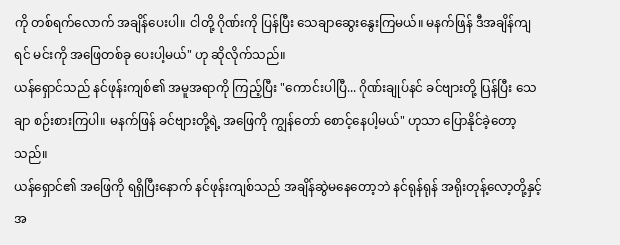ကို တစ်ရက်လောက် အချိန်ပေးပါ။ ငါတို့ ဂိုဏ်းကို ပြန်ပြီး သေချာဆွေးနွေးကြမယ်။ မနက်ဖြန် ဒီအချိန်ကျရင် မင်းကို အဖြေတစ်ခု ပေးပါ့မယ်" ဟု ဆိုလိုက်သည်။
ယန်ရှောင်သည် နင်ဖုန်းကျစ်၏ အမူအရာကို ကြည့်ပြီး "ကောင်းပါပြီ... ဂိုဏ်းချုပ်နင် ခင်ဗျားတို့ ပြန်ပြီး သေချာ စဉ်းစားကြပါ။ မနက်ဖြန် ခင်ဗျားတို့ရဲ့ အဖြေကို ကျွန်တော် စောင့်နေပါ့မယ်" ဟုသာ ပြောနိုင်ခဲ့တော့သည်။
ယန်ရှောင်၏ အဖြေကို ရရှိပြီးနောက် နင်ဖုန်းကျစ်သည် အချိန်ဆွဲမနေတော့ဘဲ နင်ရုန်ရုန် အရိုးတုန့်လော့တို့နှင့်အ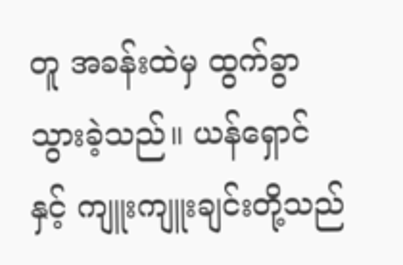တူ အခန်းထဲမှ ထွက်ခွာသွားခဲ့သည်။ ယန်ရှောင်နှင့် ကျူးကျူးချင်းတို့သည်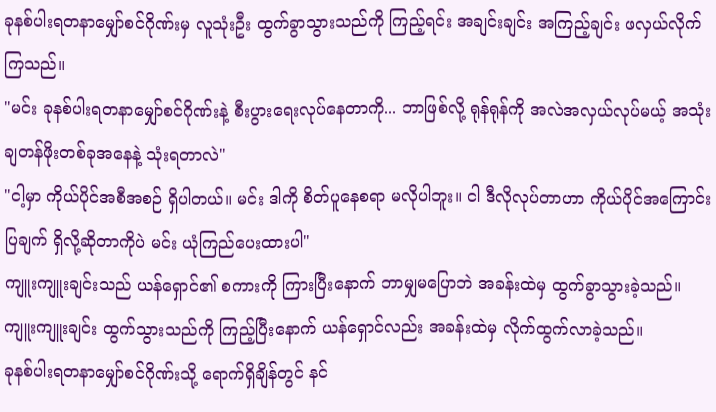ခုနစ်ပါးရတနာမျှော်စင်ဂိုဏ်းမှ လူသုံးဦး ထွက်ခွာသွားသည်ကို ကြည့်ရင်း အချင်းချင်း အကြည့်ချင်း ဖလှယ်လိုက်ကြသည်။
"မင်း ခုနစ်ပါးရတနာမျှော်စင်ဂိုဏ်းနဲ့ စီးပွားရေးလုပ်နေတာကို... ဘာဖြစ်လို့ ရုန်ရုန်ကို အလဲအလှယ်လုပ်မယ့် အသုံးချတန်ဖိုးတစ်ခုအနေနဲ့ သုံးရတာလဲ"
"ငါ့မှာ ကိုယ်ပိုင်အစီအစဉ် ရှိပါတယ်။ မင်း ဒါကို စိတ်ပူနေစရာ မလိုပါဘူး။ ငါ ဒီလိုလုပ်တာဟာ ကိုယ်ပိုင်အကြောင်းပြချက် ရှိလို့ဆိုတာကိုပဲ မင်း ယုံကြည်ပေးထားပါ"
ကျူးကျူးချင်းသည် ယန်ရှောင်၏ စကားကို ကြားပြီးနောက် ဘာမျှမပြောဘဲ အခန်းထဲမှ ထွက်ခွာသွားခဲ့သည်။ ကျူးကျူးချင်း ထွက်သွားသည်ကို ကြည့်ပြီးနောက် ယန်ရှောင်လည်း အခန်းထဲမှ လိုက်ထွက်လာခဲ့သည်။
ခုနစ်ပါးရတနာမျှော်စင်ဂိုဏ်းသို့ ရောက်ရှိချိန်တွင် နင်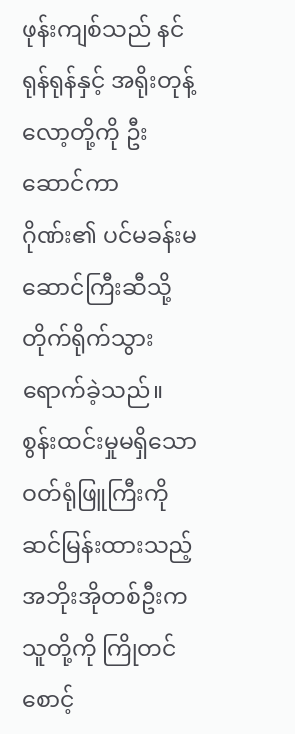ဖုန်းကျစ်သည် နင်ရုန်ရုန်နှင့် အရိုးတုန့်လော့တို့ကို ဦးဆောင်ကာ ဂိုဏ်း၏ ပင်မခန်းမဆောင်ကြီးဆီသို့ တိုက်ရိုက်သွားရောက်ခဲ့သည်။ စွန်းထင်းမှုမရှိသော ဝတ်ရုံဖြူကြီးကို ဆင်မြန်းထားသည့် အဘိုးအိုတစ်ဦးက သူတို့ကို ကြိုတင်စောင့်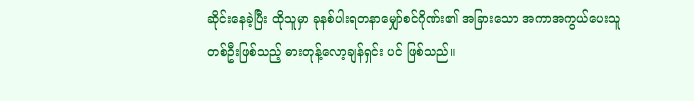ဆိုင်းနေခဲ့ပြီး ထိုသူမှာ ခုနစ်ပါးရတနာမျှော်စင်ဂိုဏ်း၏ အခြားသော အကာအကွယ်ပေးသူတစ်ဦးဖြစ်သည့် ဓားတုန့်လော့ချန်ရှင်း ပင် ဖြစ်သည်။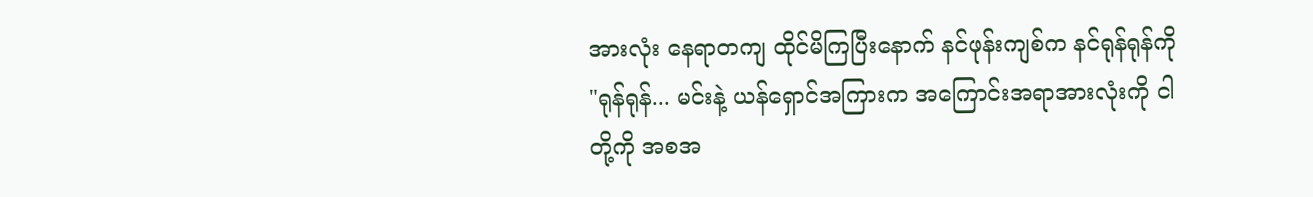အားလုံး နေရာတကျ ထိုင်မိကြပြီးနောက် နင်ဖုန်းကျစ်က နင်ရုန်ရုန်ကို "ရုန်ရုန်... မင်းနဲ့ ယန်ရှောင်အကြားက အကြောင်းအရာအားလုံးကို ငါတို့ကို အစအ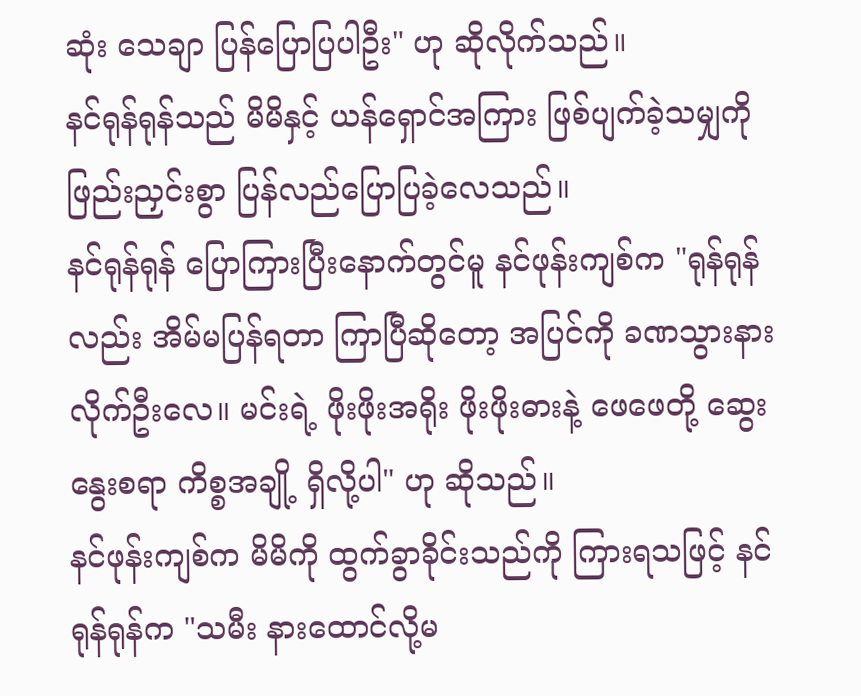ဆုံး သေချာ ပြန်ပြောပြပါဦး" ဟု ဆိုလိုက်သည်။
နင်ရုန်ရုန်သည် မိမိနှင့် ယန်ရှောင်အကြား ဖြစ်ပျက်ခဲ့သမျှကို ဖြည်းညှင်းစွာ ပြန်လည်ပြောပြခဲ့လေသည်။
နင်ရုန်ရုန် ပြောကြားပြီးနောက်တွင်မူ နင်ဖုန်းကျစ်က "ရုန်ရုန်လည်း အိမ်မပြန်ရတာ ကြာပြီဆိုတော့ အပြင်ကို ခဏသွားနားလိုက်ဦးလေ။ မင်းရဲ့ ဖိုးဖိုးအရိုး ဖိုးဖိုးဓားနဲ့ ဖေဖေတို့ ဆွေးနွေးစရာ ကိစ္စအချို့ ရှိလို့ပါ" ဟု ဆိုသည်။
နင်ဖုန်းကျစ်က မိမိကို ထွက်ခွာခိုင်းသည်ကို ကြားရသဖြင့် နင်ရုန်ရုန်က "သမီး နားထောင်လို့မ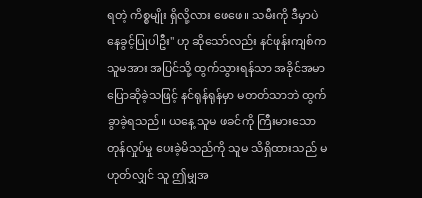ရတဲ့ ကိစ္စမျိုး ရှိလို့လား ဖေဖေ။ သမီးကို ဒီမှာပဲ နေခွင့်ပြုပါဦး" ဟု ဆိုသော်လည်း နင်ဖုန်းကျစ်က သူမအား အပြင်သို့ ထွက်သွားရန်သာ အခိုင်အမာ ပြောဆိုခဲ့သဖြင့် နင်ရုန်ရုန်မှာ မတတ်သာဘဲ ထွက်ခွာခဲ့ရသည်။ ယနေ့ သူမ ဖခင်ကို ကြီးမားသော တုန်လှုပ်မှု ပေးခဲ့မိသည်ကို သူမ သိရှိထားသည် မဟုတ်လျှင် သူ ဤမျှအ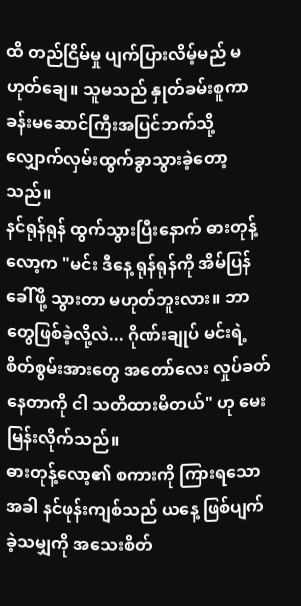ထိ တည်ငြိမ်မှု ပျက်ပြားလိမ့်မည် မဟုတ်ချေ။ သူမသည် နှုတ်ခမ်းစူကာ ခန်းမဆောင်ကြီးအပြင်ဘက်သို့ လျှောက်လှမ်းထွက်ခွာသွားခဲ့တော့သည်။
နင်ရုန်ရုန် ထွက်သွားပြီးနောက် ဓားတုန့်လော့က "မင်း ဒီနေ့ ရုန်ရုန်ကို အိမ်ပြန်ခေါ်ဖို့ သွားတာ မဟုတ်ဘူးလား။ ဘာတွေဖြစ်ခဲ့လို့လဲ... ဂိုဏ်းချုပ် မင်းရဲ့ စိတ်စွမ်းအားတွေ အတော်လေး လှုပ်ခတ်နေတာကို ငါ သတိထားမိတယ်" ဟု မေးမြန်းလိုက်သည်။
ဓားတုန့်လော့၏ စကားကို ကြားရသောအခါ နင်ဖုန်းကျစ်သည် ယနေ့ ဖြစ်ပျက်ခဲ့သမျှကို အသေးစိတ်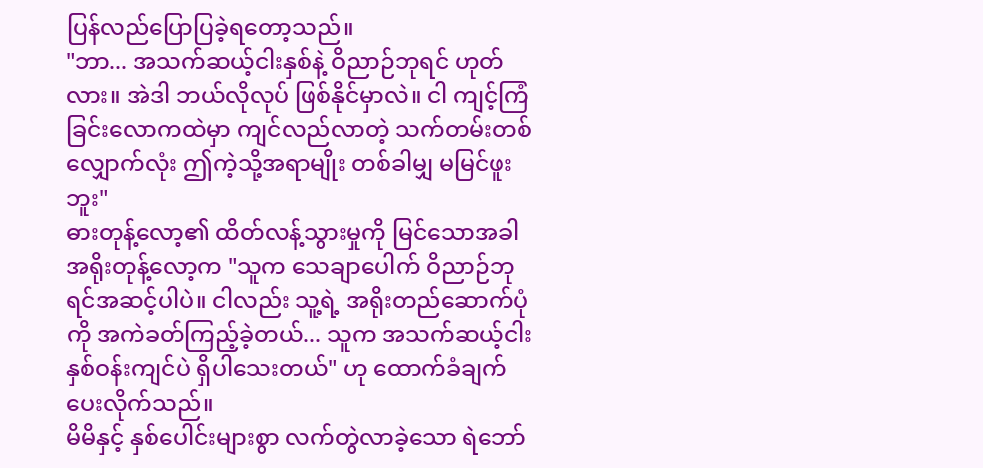ပြန်လည်ပြောပြခဲ့ရတော့သည်။
"ဘာ... အသက်ဆယ့်ငါးနှစ်နဲ့ ဝိညာဉ်ဘုရင် ဟုတ်လား။ အဲဒါ ဘယ်လိုလုပ် ဖြစ်နိုင်မှာလဲ။ ငါ ကျင့်ကြံခြင်းလောကထဲမှာ ကျင်လည်လာတဲ့ သက်တမ်းတစ်လျှောက်လုံး ဤကဲ့သို့အရာမျိုး တစ်ခါမျှ မမြင်ဖူးဘူး"
ဓားတုန့်လော့၏ ထိတ်လန့်သွားမှုကို မြင်သောအခါ အရိုးတုန့်လော့က "သူက သေချာပေါက် ဝိညာဉ်ဘုရင်အဆင့်ပါပဲ။ ငါလည်း သူ့ရဲ့ အရိုးတည်ဆောက်ပုံကို အကဲခတ်ကြည့်ခဲ့တယ်... သူက အသက်ဆယ့်ငါးနှစ်ဝန်းကျင်ပဲ ရှိပါသေးတယ်" ဟု ထောက်ခံချက်ပေးလိုက်သည်။
မိမိနှင့် နှစ်ပေါင်းများစွာ လက်တွဲလာခဲ့သော ရဲဘော်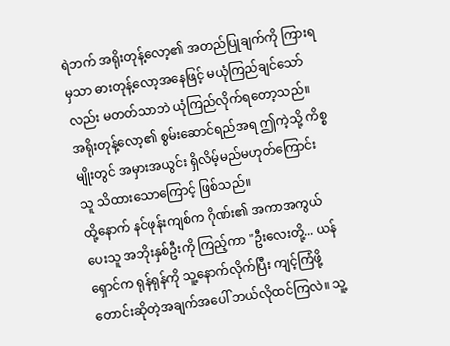ရဲဘက် အရိုးတုန့်လော့၏ အတည်ပြုချက်ကို ကြားရမှသာ ဓားတုန့်လော့အနေဖြင့် မယုံကြည်ချင်သော်လည်း မတတ်သာဘဲ ယုံကြည်လိုက်ရတော့သည်။ အရိုးတုန့်လော့၏ စွမ်းဆောင်ရည်အရ ဤကဲ့သို့ ကိစ္စမျိုးတွင် အမှားအယွင်း ရှိလိမ့်မည်မဟုတ်ကြောင်း သူ သိထားသောကြောင့် ဖြစ်သည်။
ထို့နောက် နင်ဖုန်းကျစ်က ဂိုဏ်း၏ အကာအကွယ်ပေးသူ အဘိုးနှစ်ဦးကို ကြည့်ကာ "ဦးလေးတို့... ယန်ရှောင်က ရုန်ရုန်ကို သူ့နောက်လိုက်ပြီး ကျင့်ကြံဖို့ တောင်းဆိုတဲ့အချက်အပေါ် ဘယ်လိုထင်ကြလဲ။ သူ့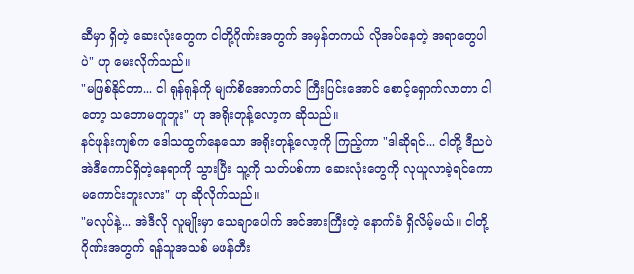ဆီမှာ ရှိတဲ့ ဆေးလုံးတွေက ငါတို့ဂိုဏ်းအတွက် အမှန်တကယ် လိုအပ်နေတဲ့ အရာတွေပါပဲ" ဟု မေးလိုက်သည်။
"မဖြစ်နိုင်တာ... ငါ ရုန်ရုန်ကို မျက်စိအောက်တင် ကြီးပြင်းအောင် စောင့်ရှောက်လာတာ ငါတော့ သဘောမတူဘူး" ဟု အရိုးတုန့်လော့က ဆိုသည်။
နင်ဖုန်းကျစ်က ဒေါသထွက်နေသော အရိုးတုန့်လော့ကို ကြည့်ကာ "ဒါဆိုရင်... ငါတို့ ဒီညပဲ အဲဒီကောင်ရှိတဲ့နေရာကို သွားပြီး သူ့ကို သတ်ပစ်ကာ ဆေးလုံးတွေကို လုယူလာခဲ့ရင်ကော မကောင်းဘူးလား" ဟု ဆိုလိုက်သည်။
"မလုပ်နဲ့... အဲဒီလို လူမျိုးမှာ သေချာပေါက် အင်အားကြီးတဲ့ နောက်ခံ ရှိလိမ့်မယ်။ ငါတို့ ဂိုဏ်းအတွက် ရန်သူအသစ် မဖန်တီး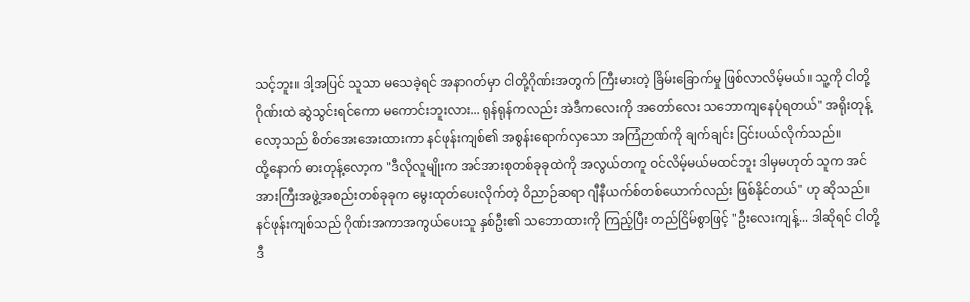သင့်ဘူး။ ဒါ့အပြင် သူသာ မသေခဲ့ရင် အနာဂတ်မှာ ငါတို့ဂိုဏ်းအတွက် ကြီးမားတဲ့ ခြိမ်းခြောက်မှု ဖြစ်လာလိမ့်မယ်။ သူ့ကို ငါတို့ဂိုဏ်းထဲ ဆွဲသွင်းရင်ကော မကောင်းဘူးလား... ရုန်ရုန်ကလည်း အဲဒီကလေးကို အတော်လေး သဘောကျနေပုံရတယ်" အရိုးတုန့်လော့သည် စိတ်အေးအေးထားကာ နင်ဖုန်းကျစ်၏ အစွန်းရောက်လှသော အကြံဉာဏ်ကို ချက်ချင်း ငြင်းပယ်လိုက်သည်။
ထို့နောက် ဓားတုန့်လော့က "ဒီလိုလူမျိုးက အင်အားစုတစ်ခုခုထဲကို အလွယ်တကူ ဝင်လိမ့်မယ်မထင်ဘူး ဒါမှမဟုတ် သူက အင်အားကြီးအဖွဲ့အစည်းတစ်ခုခုက မွေးထုတ်ပေးလိုက်တဲ့ ဝိညာဉ်ဆရာ ဂျီနီယက်စ်တစ်ယောက်လည်း ဖြစ်နိုင်တယ်" ဟု ဆိုသည်။
နင်ဖုန်းကျစ်သည် ဂိုဏ်းအကာအကွယ်ပေးသူ နှစ်ဦး၏ သဘောထားကို ကြည့်ပြီး တည်ငြိမ်စွာဖြင့် "ဦးလေးကျန့်... ဒါဆိုရင် ငါတို့ ဒီ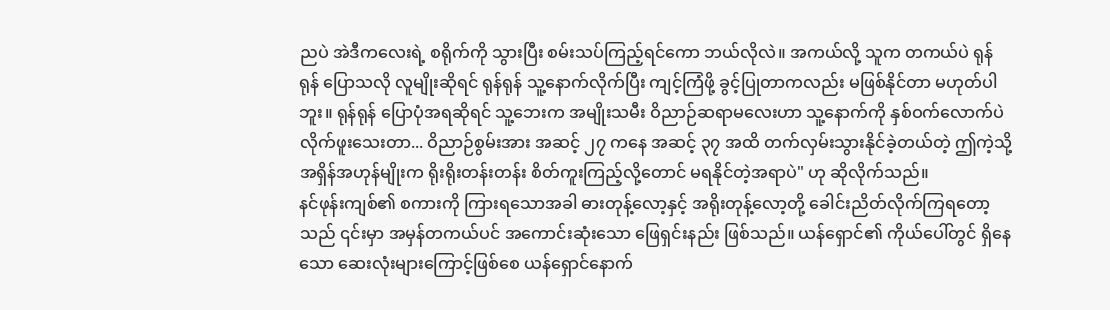ညပဲ အဲဒီကလေးရဲ့ စရိုက်ကို သွားပြီး စမ်းသပ်ကြည့်ရင်ကော ဘယ်လိုလဲ။ အကယ်လို့ သူက တကယ်ပဲ ရုန်ရုန် ပြောသလို လူမျိုးဆိုရင် ရုန်ရုန် သူ့နောက်လိုက်ပြီး ကျင့်ကြံဖို့ ခွင့်ပြုတာကလည်း မဖြစ်နိုင်တာ မဟုတ်ပါဘူး။ ရုန်ရုန် ပြောပုံအရဆိုရင် သူ့ဘေးက အမျိုးသမီး ဝိညာဉ်ဆရာမလေးဟာ သူ့နောက်ကို နှစ်ဝက်လောက်ပဲ လိုက်ဖူးသေးတာ... ဝိညာဉ်စွမ်းအား အဆင့် ၂၇ ကနေ အဆင့် ၃၇ အထိ တက်လှမ်းသွားနိုင်ခဲ့တယ်တဲ့ ဤကဲ့သို့ အရှိန်အဟုန်မျိုးက ရိုးရိုးတန်းတန်း စိတ်ကူးကြည့်လို့တောင် မရနိုင်တဲ့အရာပဲ" ဟု ဆိုလိုက်သည်။
နင်ဖုန်းကျစ်၏ စကားကို ကြားရသောအခါ ဓားတုန့်လော့နှင့် အရိုးတုန့်လော့တို့ ခေါင်းညိတ်လိုက်ကြရတော့သည် ၎င်းမှာ အမှန်တကယ်ပင် အကောင်းဆုံးသော ဖြေရှင်းနည်း ဖြစ်သည်။ ယန်ရှောင်၏ ကိုယ်ပေါ်တွင် ရှိနေသော ဆေးလုံးများကြောင့်ဖြစ်စေ ယန်ရှောင်နောက်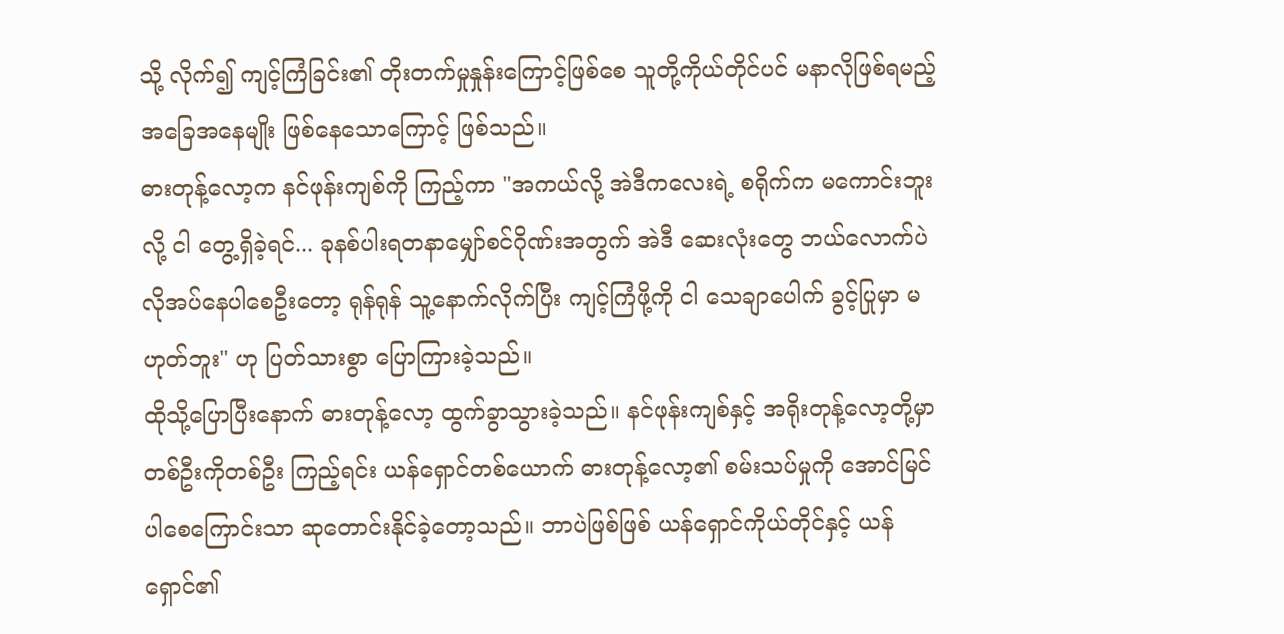သို့ လိုက်၍ ကျင့်ကြံခြင်း၏ တိုးတက်မှုနှုန်းကြောင့်ဖြစ်စေ သူတို့ကိုယ်တိုင်ပင် မနာလိုဖြစ်ရမည့် အခြေအနေမျိုး ဖြစ်နေသောကြောင့် ဖြစ်သည်။
ဓားတုန့်လော့က နင်ဖုန်းကျစ်ကို ကြည့်ကာ "အကယ်လို့ အဲဒီကလေးရဲ့ စရိုက်က မကောင်းဘူးလို့ ငါ တွေ့ရှိခဲ့ရင်... ခုနစ်ပါးရတနာမျှော်စင်ဂိုဏ်းအတွက် အဲဒီ ဆေးလုံးတွေ ဘယ်လောက်ပဲ လိုအပ်နေပါစေဦးတော့ ရုန်ရုန် သူ့နောက်လိုက်ပြီး ကျင့်ကြံဖို့ကို ငါ သေချာပေါက် ခွင့်ပြုမှာ မဟုတ်ဘူး" ဟု ပြတ်သားစွာ ပြောကြားခဲ့သည်။
ထိုသို့ပြောပြီးနောက် ဓားတုန့်လော့ ထွက်ခွာသွားခဲ့သည်။ နင်ဖုန်းကျစ်နှင့် အရိုးတုန့်လော့တို့မှာ တစ်ဦးကိုတစ်ဦး ကြည့်ရင်း ယန်ရှောင်တစ်ယောက် ဓားတုန့်လော့၏ စမ်းသပ်မှုကို အောင်မြင်ပါစေကြောင်းသာ ဆုတောင်းနိုင်ခဲ့တော့သည်။ ဘာပဲဖြစ်ဖြစ် ယန်ရှောင်ကိုယ်တိုင်နှင့် ယန်ရှောင်၏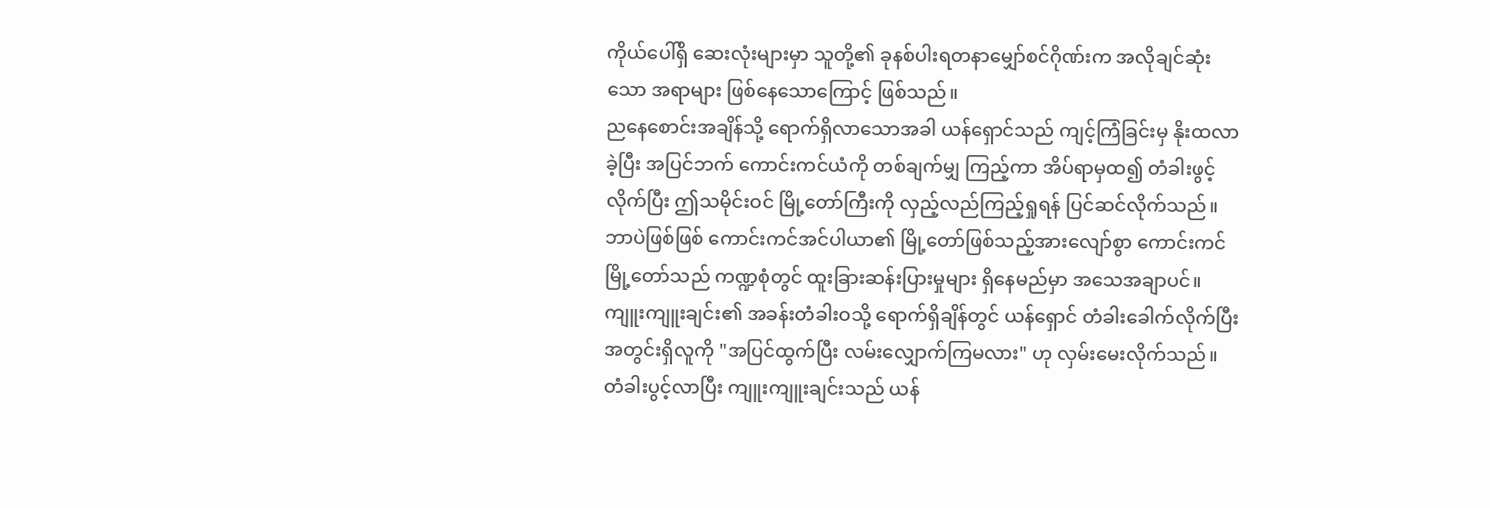ကိုယ်ပေါ်ရှိ ဆေးလုံးများမှာ သူတို့၏ ခုနစ်ပါးရတနာမျှော်စင်ဂိုဏ်းက အလိုချင်ဆုံးသော အရာများ ဖြစ်နေသောကြောင့် ဖြစ်သည်။
ညနေစောင်းအချိန်သို့ ရောက်ရှိလာသောအခါ ယန်ရှောင်သည် ကျင့်ကြံခြင်းမှ နိုးထလာခဲ့ပြီး အပြင်ဘက် ကောင်းကင်ယံကို တစ်ချက်မျှ ကြည့်ကာ အိပ်ရာမှထ၍ တံခါးဖွင့်လိုက်ပြီး ဤသမိုင်းဝင် မြို့တော်ကြီးကို လှည့်လည်ကြည့်ရှုရန် ပြင်ဆင်လိုက်သည်။ ဘာပဲဖြစ်ဖြစ် ကောင်းကင်အင်ပါယာ၏ မြို့တော်ဖြစ်သည့်အားလျော်စွာ ကောင်းကင်မြို့တော်သည် ကဏ္ဍစုံတွင် ထူးခြားဆန်းပြားမှုများ ရှိနေမည်မှာ အသေအချာပင်။
ကျူးကျူးချင်း၏ အခန်းတံခါးဝသို့ ရောက်ရှိချိန်တွင် ယန်ရှောင် တံခါးခေါက်လိုက်ပြီး အတွင်းရှိလူကို "အပြင်ထွက်ပြီး လမ်းလျှောက်ကြမလား" ဟု လှမ်းမေးလိုက်သည်။
တံခါးပွင့်လာပြီး ကျူးကျူးချင်းသည် ယန်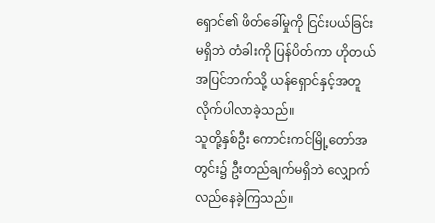ရှောင်၏ ဖိတ်ခေါ်မှုကို ငြင်းပယ်ခြင်းမရှိဘဲ တံခါးကို ပြန်ပိတ်ကာ ဟိုတယ်အပြင်ဘက်သို့ ယန်ရှောင်နှင့်အတူ လိုက်ပါလာခဲ့သည်။
သူတို့နှစ်ဦး ကောင်းကင်မြို့တော်အတွင်း၌ ဦးတည်ချက်မရှိဘဲ လျှောက်လည်နေခဲ့ကြသည်။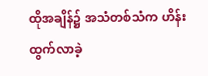ထိုအချိန်၌ အသံတစ်သံက ဟိန်းထွက်လာခဲ့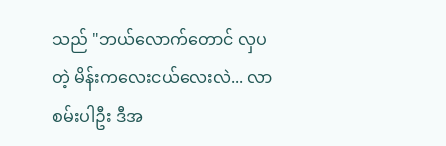သည် "ဘယ်လောက်တောင် လှပတဲ့ မိန်းကလေးငယ်လေးလဲ... လာစမ်းပါဦး ဒီအ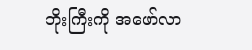ဘိုးကြီးကို အဖော်လာ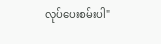လုပ်ပေးစမ်းပါ"